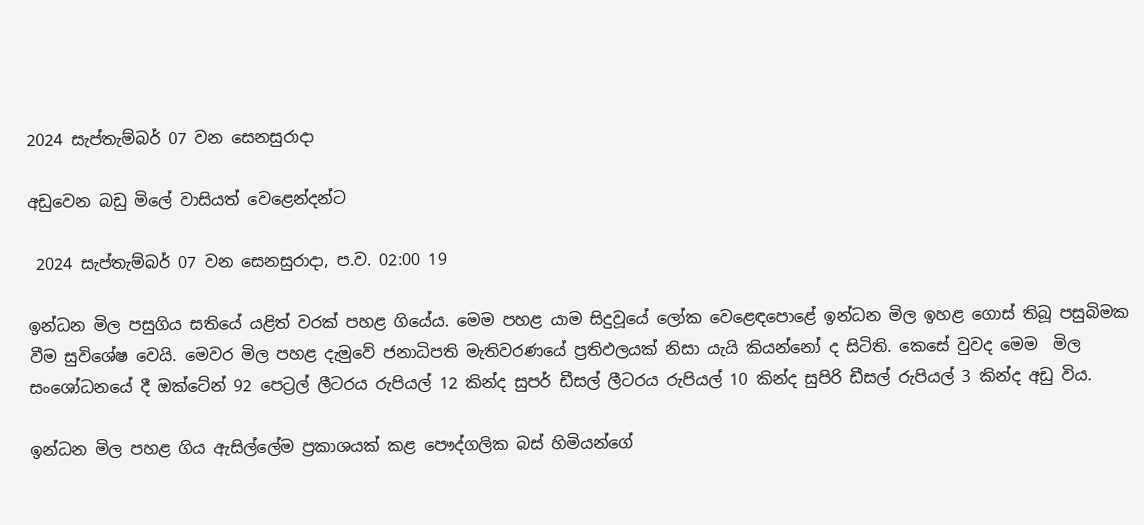2024 සැප්තැම්බර් 07 වන සෙනසුරාදා

අඩුවෙන බඩු මිලේ වාසියත් වෙළෙන්දන්ට

 2024 සැප්තැම්බර් 07 වන සෙනසුරාදා, ප.ව. 02:00 19

ඉන්ධන මිල පසුගිය සතියේ යළිත් වරක් පහළ ගියේය. මෙම පහළ යාම සිදුවූයේ ලෝක වෙළෙඳපොළේ ඉන්ධන මිල ඉහළ ගොස් තිබූ පසුබිමක වීම සුවිශේෂ වෙයි. මෙවර මිල පහළ දැමුවේ ජනාධිපති මැතිවරණයේ ප්‍රතිඵලයක් නිසා යැයි කියන්නෝ ද සිටිති. කෙසේ වුවද මෙම  මිල සංශෝධනයේ දී ඔක්ටේන් 92 පෙට්‍රල් ලීටරය රුපියල් 12 කින්ද සුපර් ඩීසල් ලීටරය රුපියල් 10 කින්ද සුපිරි ඩීසල් රුපියල් 3 කින්ද අඩු විය.

ඉන්ධන මිල පහළ ගිය ඇසිල්ලේම ප්‍රකාශයක් කළ පෞද්ගලික බස් හිමියන්ගේ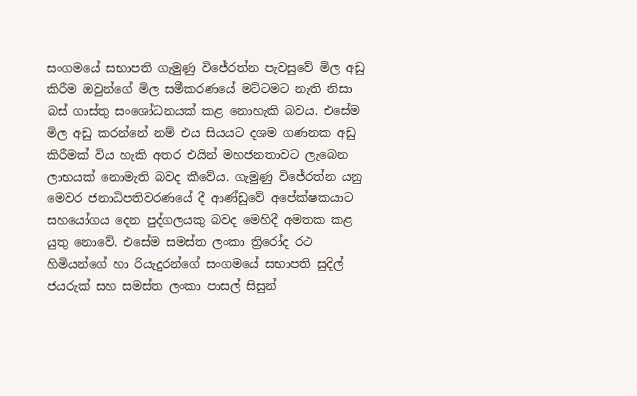සංගමයේ සභාපති ගැමුණු විජේරත්න පැවසුවේ මිල අඩු කිරීම ඔවුන්ගේ මිල සමීකරණයේ මට්ටමට නැති නිසා බස් ගාස්තු සංශෝධනයක් කළ නොහැකි බවය. එසේම මිල අඩු කරන්නේ නම් එය සියයට දශම ගණනක අඩු කිරීමක් විය හැකි අතර එයින් මහජනතාවට ලැබෙන ලාභයක් නොමැති බවද කීවේය. ගැමුණු විජේරත්න යනු මෙවර ජනාධිපතිවරණයේ දී ආණ්ඩුවේ අපේක්ෂකයාට සහයෝගය දෙන පුද්ගලයකු බවද මෙහිදී අමතක කළ යුතු නොවේ. එසේම සමස්ත ලංකා ත්‍රිරෝද රථ හිමියන්ගේ හා රියැදුරන්ගේ සංගමයේ සභාපති සුදිල් ජයරුක් සහ සමස්ත ලංකා පාසල් සිසුන්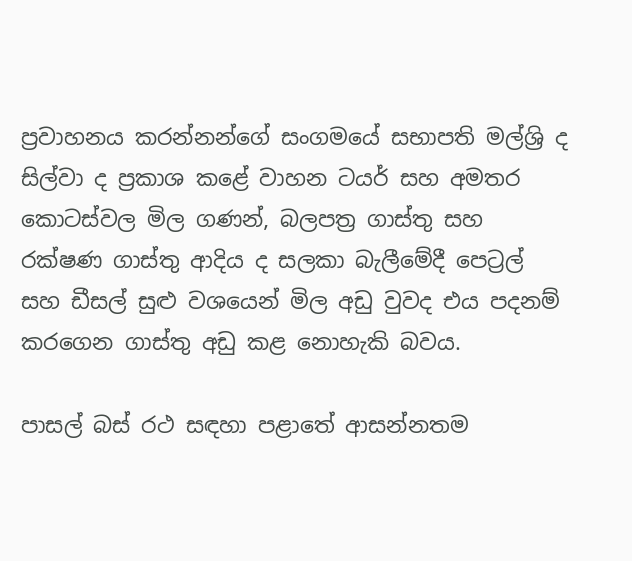ප්‍රවාහනය කරන්නන්ගේ සංගමයේ සභාපති මල්ශ්‍රි ද සිල්වා ද ප්‍රකාශ කළේ වාහන ටයර් සහ අමතර කොටස්වල මිල ගණන්, බලපත්‍ර ගාස්තු සහ රක්ෂණ ගාස්තු ආදිය ද සලකා බැලීමේදී පෙට්‍රල් සහ ඩීසල් සුළු වශයෙන් මිල අඩු වුවද එය පදනම් කරගෙන ගාස්තු අඩු කළ නොහැකි බවය.

පාසල් බස් රථ සඳහා පළාතේ ආසන්නතම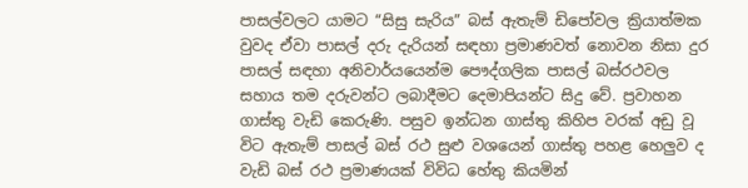පාසල්වලට යාමට “සිසු සැරිය” බස් ඇතැම් ඩිපෝවල ක්‍රියාත්මක වුවද ඒවා පාසල් දරු දැරියන් සඳහා ප්‍රමාණවත් නොවන නිසා දුර පාසල් සඳහා අනිවාර්යයෙන්ම පෞද්ගලික පාසල් බස්රථවල සහාය තම දරුවන්ට ලබාදීමට දෙමාපියන්ට සිදු වේ. ප්‍රවාහන ගාස්තු වැඩි කෙරුණි. පසුව ඉන්ධන ගාස්තු කිහිප වරක් අඩු වූ විට ඇතැම් පාසල් බස් රථ සුළු වශයෙන් ගාස්තු පහළ හෙලුව ද වැඩි බස් රථ ප්‍රමාණයක් විවිධ හේතු කියමින්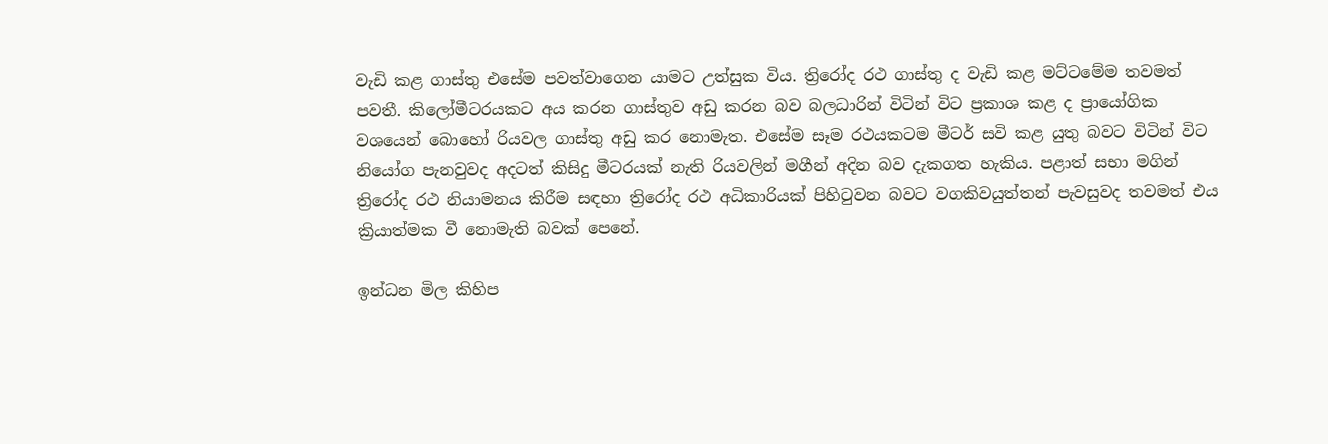වැඩි කළ ගාස්තු එසේම පවත්වාගෙන යාමට උත්සුක විය. ත්‍රිරෝද රථ ගාස්තු ද වැඩි කළ මට්ටමේම තවමත් පවතී. කිලෝමීටරයකට අය කරන ගාස්තුව අඩු කරන බව බලධාරින් විටින් විට ප්‍රකාශ කළ ද ප්‍රායෝගික වශයෙන් බොහෝ රියවල ගාස්තු අඩු කර නොමැත. එසේම සෑම රථයකටම මීටර් සවි කළ යුතු බවට විටින් විට නියෝග පැනවුවද අදටත් කිසිදු මීටරයක් නැති රියවලින් මගීන් අදින බව දැකගත හැකිය. පළාත් සභා මගින් ත්‍රිරෝද රථ නියාමනය කිරීම සඳහා ත්‍රිරෝද රථ අධිකාරියක් පිහිටුවන බවට වගකිවයුත්තන් පැවසුවද තවමත් එය ක්‍රියාත්මක වී නොමැති බවක් පෙනේ.

ඉන්ධන මිල කිහිප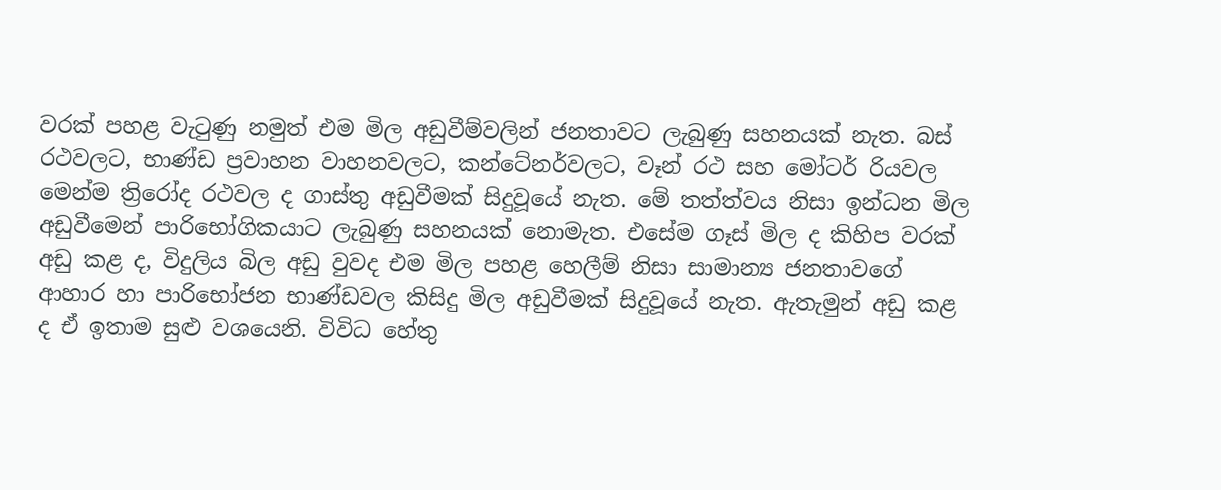වරක් පහළ වැටුණු නමුත් එම මිල අඩුවීම්වලින් ජනතාවට ලැබුණු සහනයක් නැත. බස් රථවලට, භාණ්ඩ ප්‍රවාහන වාහනවලට, කන්ටේනර්වලට, වෑන් රථ සහ මෝටර් රියවල මෙන්ම ත්‍රිරෝද රථවල ද ගාස්තු අඩුවීමක් සිදුවූයේ නැත. මේ තත්ත්වය නිසා ඉන්ධන මිල අඩුවීමෙන් පාරිභෝගිකයාට ලැබුණු සහනයක් නොමැත. එසේම ගෑස් මිල ද කිහිප වරක් අඩු කළ ද, විදුලිය බිල අඩු වුවද එම මිල පහළ හෙලීම් නිසා සාමාන්‍ය ජනතාවගේ ආහාර හා පාරිභෝජන භාණ්ඩවල කිසිදු මිල අඩුවීමක් සිදුවූයේ නැත. ඇතැමුන් අඩු කළ ද ඒ ඉතාම සුළු වශයෙනි. විවිධ හේතු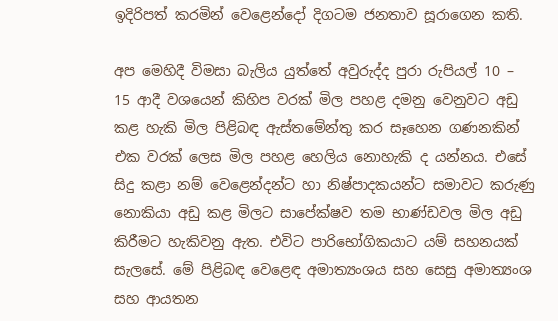ඉදිරිපත් කරමින් වෙළෙන්දෝ දිගටම ජනතාව සූරාගෙන කති.

අප මෙහිදී විමසා බැලිය යුත්තේ අවුරුද්ද පුරා රුපියල් 10 – 15 ආදී වශයෙන් කිහිප වරක් මිල පහළ දමනු වෙනුවට අඩු කළ හැකි මිල පිළිබඳ ඇස්තමේන්තු කර සෑහෙන ගණනකින් එක වරක් ලෙස මිල පහළ හෙලිය නොහැකි ද යන්නය. එසේ සිදු කළා නම් වෙළෙන්දන්ට හා නිෂ්පාදකයන්ට සමාවට කරුණු නොකියා අඩු කළ මිලට සාපේක්ෂව තම භාණ්ඩවල මිල අඩු කිරීමට හැකිවනු ඇත. එවිට පාරිභෝගිකයාට යම් සහනයක් සැලසේ. මේ පිළිබඳ වෙළෙඳ අමාත්‍යංශය සහ සෙසු අමාත්‍යංශ සහ ආයතන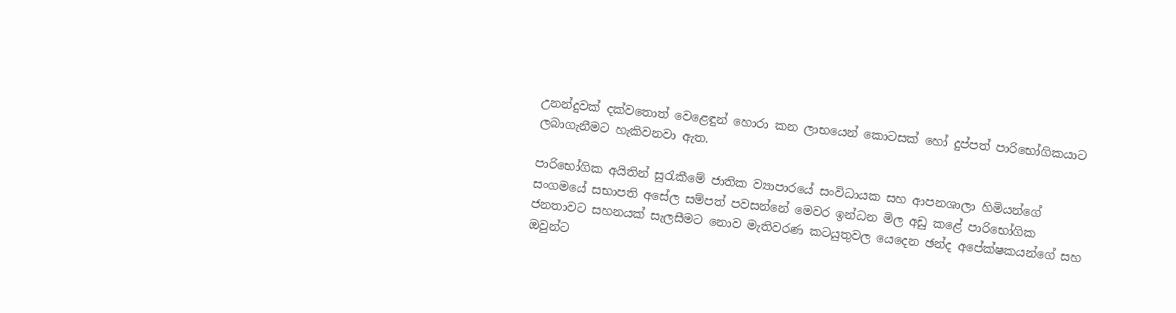උනන්දුවක් දක්වතොත් වෙළෙඳුන් හොරා කන ලාභයෙන් කොටසක් හෝ දුප්පත් පාරිභෝගිකයාට ලබාගැනීමට හැකිවනවා ඇත.

පාරිභෝගික අයිතින් සුරැකීමේ ජාතික ව්‍යාපාරයේ සංවිධායක සහ ආපනශාලා හිමියන්ගේ සංගමයේ සභාපති අසේල සම්පත් පවසන්නේ මෙවර ඉන්ධන මිල අඩු කළේ පාරිභෝගික ජනතාවට සහනයක් සැලසීමට නොව මැතිවරණ කටයුතුවල යෙදෙන ඡන්ද අපේක්ෂකයන්ගේ සහ ඔවුන්ට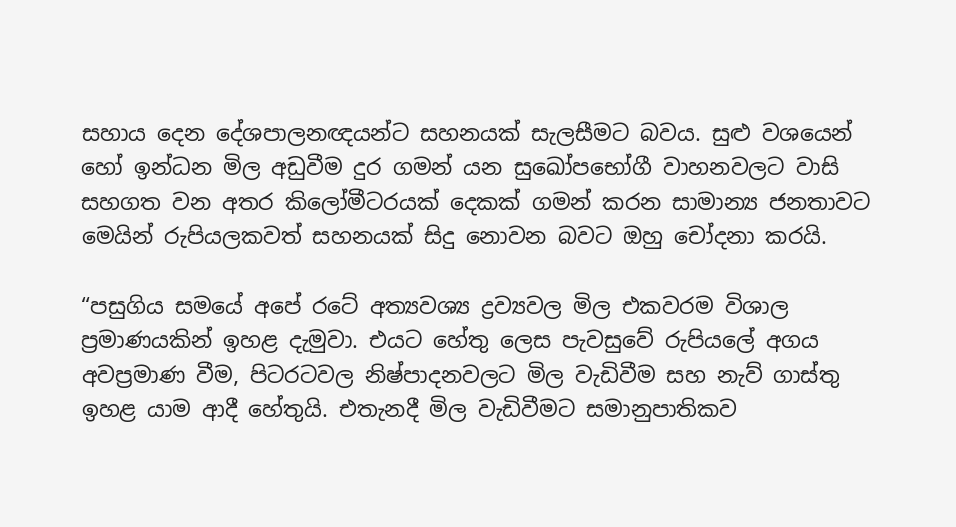සහාය දෙන දේශපාලනඥයන්ට සහනයක් සැලසීමට බවය. සුළු වශයෙන් හෝ ඉන්ධන මිල අඩුවීම දුර ගමන් යන සුඛෝපභෝගී වාහනවලට වාසි සහගත වන අතර කිලෝමීටරයක් දෙකක් ගමන් කරන සාමාන්‍ය ජනතාවට මෙයින් රුපියලකවත් සහනයක් සිදු නොවන බවට ඔහු චෝදනා කරයි.

“පසුගිය සමයේ අපේ රටේ අත්‍යවශ්‍ය ද්‍රව්‍යවල මිල එකවරම විශාල ප්‍රමාණයකින් ඉහළ දැමුවා. එයට හේතු ලෙස පැවසුවේ රුපියලේ අගය අවප්‍රමාණ වීම, පිටරටවල නිෂ්පාදනවලට මිල වැඩිවීම සහ නැව් ගාස්තු ඉහළ යාම ආදී හේතුයි. එතැනදී මිල වැඩිවීමට සමානුපාතිකව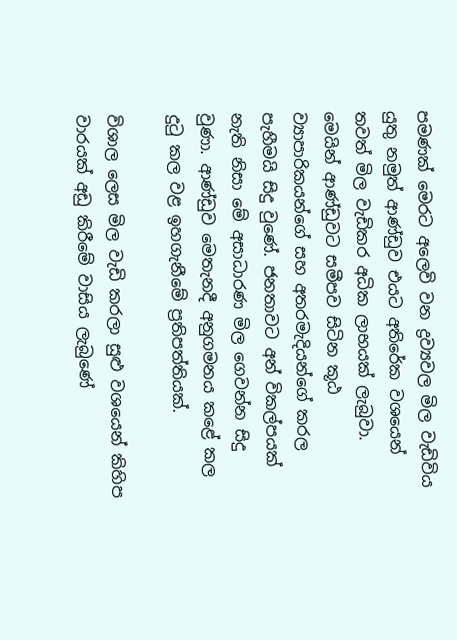පමණක් මෙරට අලෙවි වන ද්‍රව්‍යවල මිල වැඩිවිය යුතු නමුත් ආණ්ඩුව එයට අතිරේක වශයෙන් තවත් මිල වැඩිකර අධික ලාභයක් ලැබුවා. මෙයින් ආණ්ඩුවට සමීපව සිටින කූඨ ව්‍යාපාරිකයන්ගේ සහ අතරමැදියන්ගේ කරල පැහීමයි සිදු වුණේ. ජනතාවට අන් විකල්පයක් නැති නිසා මේ අසාධාරණ මිල ගෙවන්න සිදු වුණා. ආණ්ඩුව මෙතැනදී අනුගමනය කළේ කල දුටු කල වළ ඉහගැනීමේ ප්‍රතිපත්තියක්.

විශාල ලෙස මිල වැඩි කරලා සුළු වශයෙන් කිහිප වාරයක් අඩු කිරීමේ වාසිය ලැබුණේ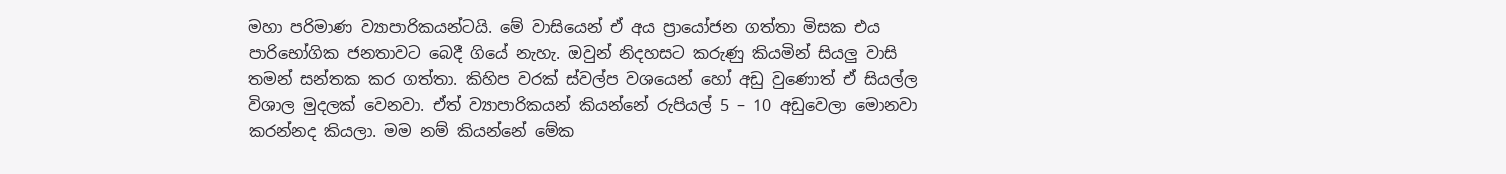මහා පරිමාණ ව්‍යාපාරිකයන්ටයි. මේ වාසියෙන් ඒ අය ප්‍රායෝජන ගත්තා මිසක එය පාරිභෝගික ජනතාවට බෙදී ගියේ නැහැ. ඔවුන් නිදහසට කරුණු කියමින් සියලු වාසි තමන් සන්තක කර ගත්තා. කිහිප වරක් ස්වල්ප වශයෙන් හෝ අඩු වුණොත් ඒ සියල්ල විශාල මුදලක් වෙනවා. ඒත් ව්‍යාපාරිකයන් කියන්නේ රුපියල් 5 – 10 අඩුවෙලා මොනවා කරන්නද කියලා. මම නම් කියන්නේ මේක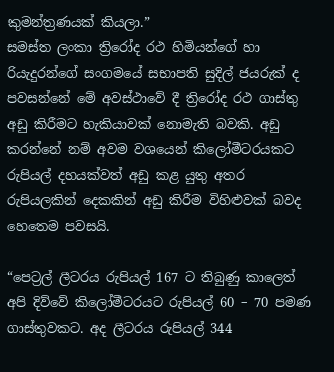කුමන්ත්‍රණයක් කියලා.”
සමස්ත ලංකා ත්‍රිරෝද රථ හිමියන්ගේ හා රියැදුරන්ගේ සංගමයේ සභාපති සුදිල් ජයරුක් ද පවසන්නේ මේ අවස්ථාවේ දී ත්‍රිරෝද රථ ගාස්තු අඩු කිරීමට හැකියාවක් නොමැති බවකි. අඩු කරන්නේ නම් අවම වශයෙන් කිලෝමීටරයකට රුපියල් දහයක්වත් අඩු කළ යුතු අතර රුපියලකින් දෙකකින් අඩු කිරීම විහිළුවක් බවද හෙතෙම පවසයි.

“පෙට්‍රල් ලීටරය රුපියල් 167 ට තිබුණු කාලෙත් අපි දිව්වේ කිලෝමීටරයට රුපියල් 60 – 70 පමණ ගාස්තුවකට. අද ලීටරය රුපියල් 344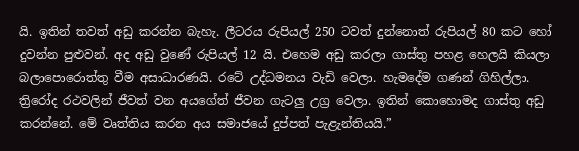යි. ඉතින් තවත් අඩු කරන්න බැහැ. ලීටරය රුපියල් 250 ටවත් දුන්නොත් රුපියල් 80 කට හෝ දුවන්න පුළුවන්. අද අඩු වුණේ රුපියල් 12 යි. එහෙම අඩු කරලා ගාස්තු පහළ හෙලයි කියලා බලාපොරොත්තු වීම අසාධාරණයි. රටේ උද්ධමනය වැඩි වෙලා. හැමදේම ගණන් ගිහිල්ලා. ත්‍රිරෝද රථවලින් ජීවත් වන අයගේත් ජීවන ගැටලු උග්‍ර වෙලා. ඉතින් කොහොමද ගාස්තු අඩු කරන්නේ. මේ වෘත්තිය කරන අය සමාජයේ දුප්පත් පැළැන්තියයි.”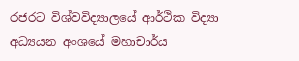රජරට විශ්වවිද්‍යාලයේ ආර්ථික විද්‍යා අධ්‍යයන අංශයේ මහාචාර්ය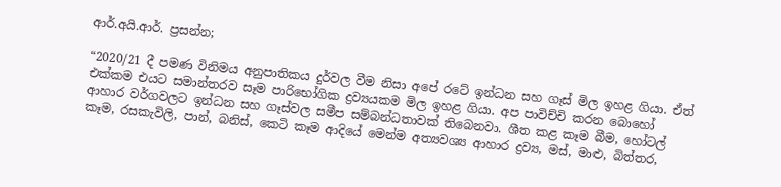ආර්.අයි.ආර්. ප්‍රසන්න;

“2020/21 දී පමණ විනිමය අනුපාතිකය දුර්වල වීම නිසා අපේ රටේ ඉන්ධන සහ ගෑස් මිල ඉහළ ගියා. ඒත් එක්කම එයට සමාන්තරව සෑම පාරිභෝගික ද්‍රව්‍යයකම මිල ඉහළ ගියා. අප පාවිච්චි කරන බොහෝ ආහාර වර්ගවලට ඉන්ධන සහ ගෑස්වල සමීප සම්බන්ධතාවක් තිබෙනවා. ශීත කළ කෑම බීම, හෝටල් කෑම, රසකැවිලි, පාන්, බනිස්, කෙටි කෑම ආදියේ මෙන්ම අත්‍යවශ්‍ය ආහාර ද්‍රව්‍ය, මස්, මාළු, බිත්තර,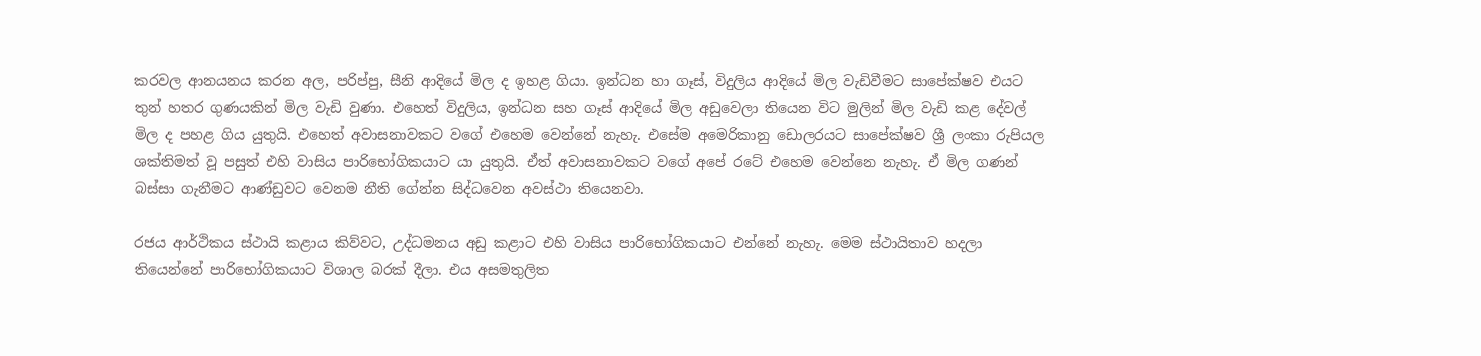කරවල ආනයනය කරන අල, පරිප්පු, සීනි ආදියේ මිල ද ඉහළ ගියා. ඉන්ධන හා ගෑස්, විදුලිය ආදියේ මිල වැඩිවීමට සාපේක්ෂව එයට තුන් හතර ගුණයකින් මිල වැඩි වුණා. එහෙත් විදුලිය, ඉන්ධන සහ ගෑස් ආදියේ මිල අඩුවෙලා තියෙන විට මුලින් මිල වැඩි කළ දේවල් මිල ද පහළ ගිය යුතුයි. එහෙත් අවාසනාවකට වගේ එහෙම වෙන්නේ නැහැ. එසේම අමෙරිකානු ඩොලරයට සාපේක්ෂව ශ්‍රී ලංකා රුපියල ශක්තිමත් වූ පසුත් එහි වාසිය පාරිභෝගිකයාට යා යුතුයි. ඒත් අවාසනාවකට වගේ අපේ රටේ එහෙම වෙන්නෙ නැහැ. ඒ මිල ගණන් බස්සා ගැනීමට ආණ්ඩුවට වෙනම නීති ගේන්න සිද්ධවෙන අවස්ථා තියෙනවා.

රජය ආර්ථිකය ස්ථායි කළාය කිව්වට, උද්ධමනය අඩු කළාට එහි වාසිය පාරිභෝගිකයාට එන්නේ නැහැ. මෙම ස්ථායිතාව හදලා තියෙන්නේ පාරිභෝගිකයාට විශාල බරක් දීලා. එය අසමතුලිත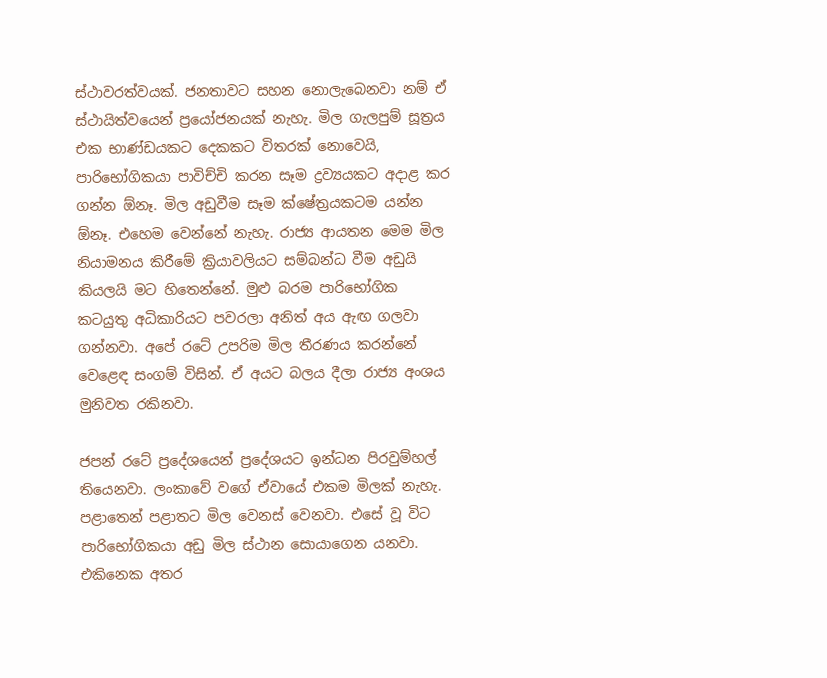ස්ථාවරත්වයක්. ජනතාවට සහන නොලැබෙනවා නම් ඒ ස්ථායිත්වයෙන් ප්‍රයෝජනයක් නැහැ. මිල ගැලපුම් සූත්‍රය එක භාණ්ඩයකට දෙකකට විතරක් නොවෙයි, පාරිභෝගිකයා පාවිච්චි කරන සෑම ද්‍රව්‍යයකට අදාළ කර ගන්න ඕනෑ. මිල අඩුවීම සෑම ක්ෂේත්‍රයකටම යන්න ඕනෑ. එහෙම වෙන්නේ නැහැ. රාජ්‍ය ආයතන මෙම මිල නියාමනය කිරීමේ ක්‍රියාවලියට සම්බන්ධ වීම අඩුයි කියලයි මට හිතෙන්නේ. මුළු බරම පාරිභෝගික කටයුතු අධිකාරියට පවරලා අනිත් අය ඇඟ ගලවා ගන්නවා. අපේ රටේ උපරිම මිල තීරණය කරන්නේ වෙළෙඳ සංගම් විසින්. ඒ අයට බලය දීලා රාජ්‍ය අංශය මුනිවත රකිනවා.

ජපන් රටේ ප්‍රදේශයෙන් ප්‍රදේශයට ඉන්ධන පිරවුම්හල් තියෙනවා. ලංකාවේ වගේ ඒවායේ එකම මිලක් නැහැ. පළාතෙන් පළාතට මිල වෙනස් වෙනවා. එසේ වූ විට පාරිභෝගිකයා අඩු මිල ස්ථාන සොයාගෙන යනවා. එකිනෙක අතර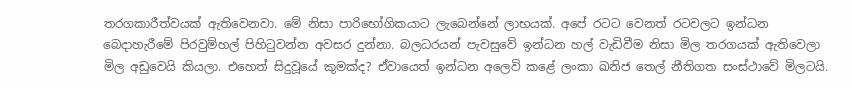තරගකාරීත්වයක් ඇතිවෙනවා. මේ නිසා පාරිභෝගිකයාට ලැබෙන්නේ ලාභයක්. අපේ රටට වෙනත් රටවලට ඉන්ධන බෙදාහැරීමේ පිරවුම්හල් පිහිටුවන්න අවසර දුන්නා. බලධරයන් පැවසුවේ ඉන්ධන හල් වැඩිවීම නිසා මිල තරගයක් ඇතිවෙලා මිල අඩුවෙයි කියලා. එහෙත් සිදුවූයේ කුමක්ද? ඒවායෙත් ඉන්ධන අලෙවි කළේ ලංකා ඛනිජ තෙල් නීතිගත සංස්ථාවේ මිලටයි.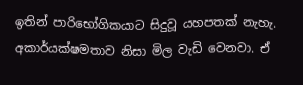ඉතින් පාරිභෝගිකයාට සිදුවූ යහපතක් නැහැ. අකාර්යක්ෂමතාව නිසා මිල වැඩි වෙනවා. ඒ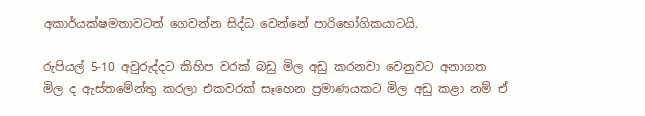අකාර්යක්ෂමතාවටත් ගෙවන්න සිද්ධ වෙන්නේ පාරිභෝගිකයාටයි.

රුපියල් 5-10 අවුරුද්දට කිහිප වරක් බඩු මිල අඩු කරනවා වෙනුවට අනාගත මිල ද ඇස්තමේන්තු කරලා එකවරක් සෑහෙන ප්‍රමාණයකට මිල අඩු කළා නම් ඒ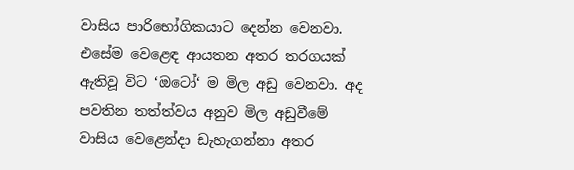වාසිය පාරිභෝගිකයාට දෙන්න වෙනවා. එසේම වෙළෙඳ ආයතන අතර තරගයක් ඇතිවූ විට ‘ඔටෝ‘ ම මිල අඩු වෙනවා. අද පවතින තත්ත්වය අනුව මිල අඩුවීමේ වාසිය වෙළෙන්දා ඩැහැගන්නා අතර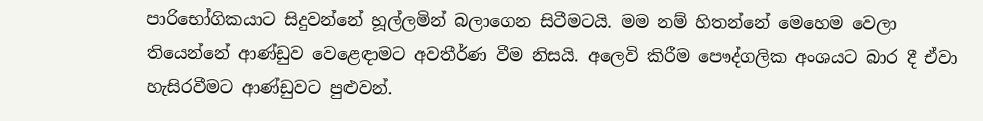පාරිභෝගිකයාට සිදුවන්නේ හූල්ලමින් බලාගෙන සිටීමටයි. මම නම් හිතන්නේ මෙහෙම වෙලා තියෙන්නේ ආණ්ඩුව වෙළෙඳාමට අවතීර්ණ වීම නිසයි. අලෙවි කිරීම පෞද්ගලික අංශයට බාර දී ඒවා හැසිරවීමට ආණ්ඩුවට පුළුවන්.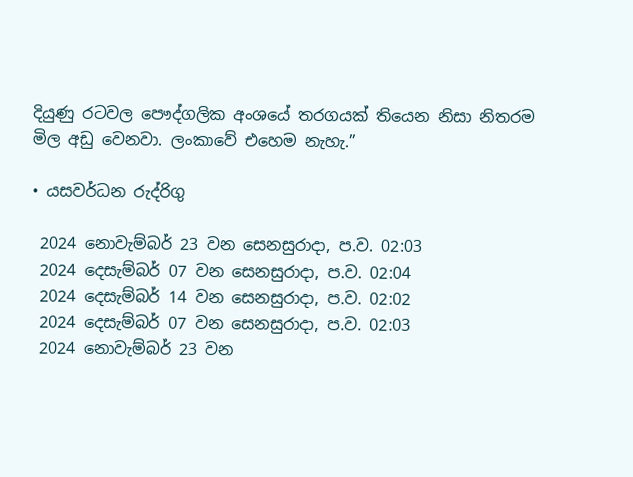දියුණු රටවල පෞද්ගලික අංශයේ තරගයක් තියෙන නිසා නිතරම මිල අඩු වෙනවා. ලංකාවේ එහෙම නැහැ.”

• යසවර්ධන රුද්රිගු

 2024 නොවැම්බර් 23 වන සෙනසුරාදා, ප.ව. 02:03
 2024 දෙසැම්බර් 07 වන සෙනසුරාදා, ප.ව. 02:04
 2024 දෙසැම්බර් 14 වන සෙනසුරාදා, ප.ව. 02:02
 2024 දෙසැම්බර් 07 වන සෙනසුරාදා, ප.ව. 02:03
 2024 නොවැම්බර් 23 වන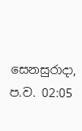සෙනසුරාදා, ප.ව. 02:05